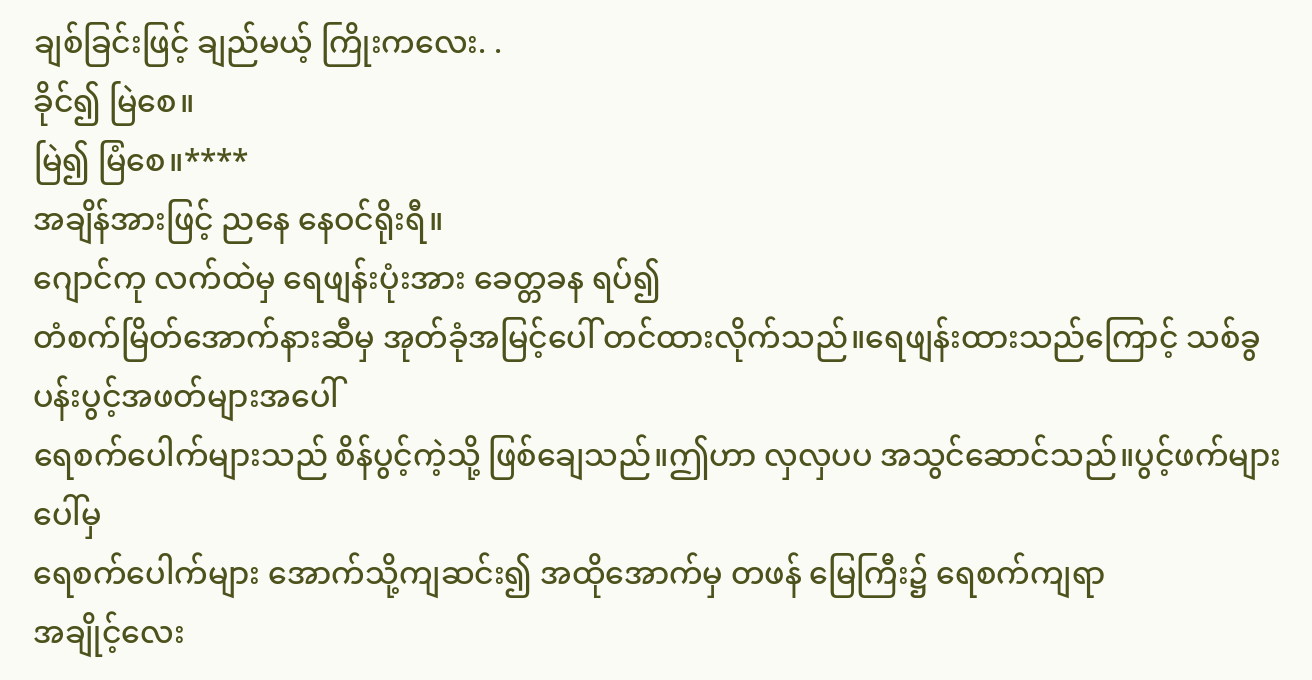ချစ်ခြင်းဖြင့် ချည်မယ့် ကြိုးကလေး. .
ခိုင်၍ မြဲစေ။
မြဲ၍ မြံစေ။****
အချိန်အားဖြင့် ညနေ နေဝင်ရိုးရီ။
ဂျောင်ကု လက်ထဲမှ ရေဖျန်းပုံးအား ခေတ္တခန ရပ်၍
တံစက်မြိတ်အောက်နားဆီမှ အုတ်ခုံအမြင့်ပေါ် တင်ထားလိုက်သည်။ရေဖျန်းထားသည်ကြောင့် သစ်ခွပန်းပွင့်အဖတ်များအပေါ်
ရေစက်ပေါက်များသည် စိန်ပွင့်ကဲ့သို့ ဖြစ်ချေသည်။ဤဟာ လှလှပပ အသွင်ဆောင်သည်။ပွင့်ဖက်များပေါ်မှ
ရေစက်ပေါက်များ အောက်သို့ကျဆင်း၍ အထိုအောက်မှ တဖန် မြေကြီး၌ ရေစက်ကျရာ
အချိုင့်လေး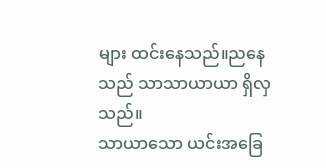များ ထင်းနေသည်။ညနေသည် သာသာယာယာ ရှိလှသည်။
သာယာသော ယင်းအခြေ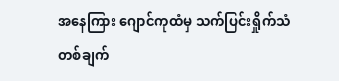အနေကြား ဂျောင်ကုထံမှ သက်ပြင်းရှိုက်သံ တစ်ချက်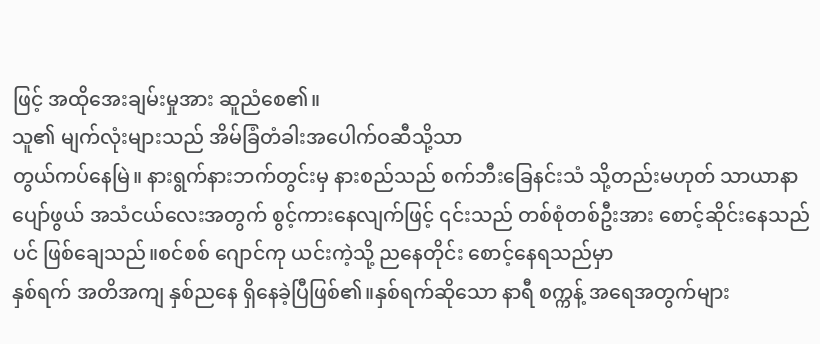ဖြင့် အထိုအေးချမ်းမှုအား ဆူညံစေ၏။
သူ၏ မျက်လုံးများသည် အိမ်ခြံတံခါးအပေါက်ဝဆီသို့သာ
တွယ်ကပ်နေမြဲ။ နားရွက်နားဘက်တွင်းမှ နားစည်သည် စက်ဘီးခြေနင်းသံ သို့တည်းမဟုတ် သာယာနာပျော်ဖွယ် အသံငယ်လေးအတွက် စွင့်ကားနေလျက်ဖြင့် ၎င်းသည် တစ်စုံတစ်ဦးအား စောင့်ဆိုင်းနေသည်ပင် ဖြစ်ချေသည်။စင်စစ် ဂျောင်ကု ယင်းကဲ့သို့ ညနေတိုင်း စောင့်နေရသည်မှာ
နှစ်ရက် အတိအကျ နှစ်ညနေ ရှိနေခဲ့ပြီဖြစ်၏။နှစ်ရက်ဆိုသော နာရီ စက္ကန့် အရေအတွက်များ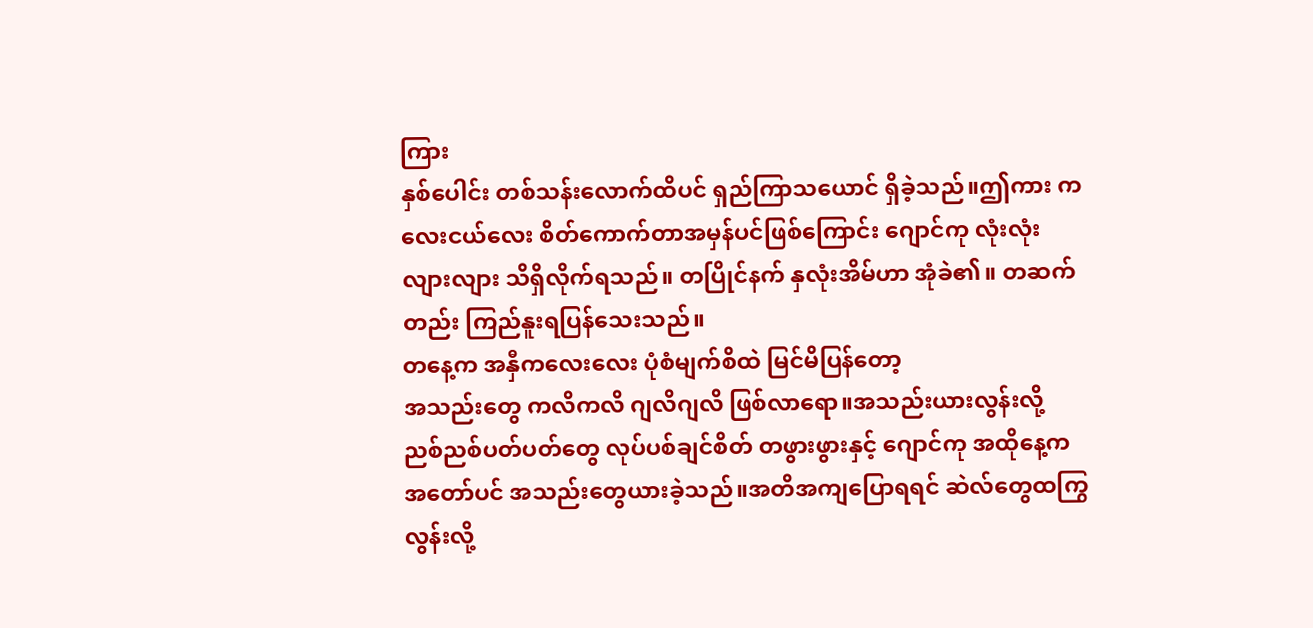ကြား
နှစ်ပေါင်း တစ်သန်းလောက်ထိပင် ရှည်ကြာသယောင် ရှိခဲ့သည်။ဤကား ကလေးငယ်လေး စိတ်ကောက်တာအမှန်ပင်ဖြစ်ကြောင်း ဂျောင်ကု လုံးလုံးလျားလျား သိရှိလိုက်ရသည်။ တပြိုင်နက် နှလုံးအိမ်ဟာ အုံခဲ၏။ တဆက်တည်း ကြည်နူးရပြန်သေးသည်။
တနေ့က အနှီကလေးလေး ပုံစံမျက်စိထဲ မြင်မိပြန်တော့
အသည်းတွေ ကလိကလိ ဂျလိဂျလိ ဖြစ်လာရော။အသည်းယားလွန်းလို့ ညစ်ညစ်ပတ်ပတ်တွေ လုပ်ပစ်ချင်စိတ် တဖွားဖွားနှင့် ဂျောင်ကု အထိုနေ့က အတော်ပင် အသည်းတွေယားခဲ့သည်။အတိအကျပြောရရင် ဆဲလ်တွေထကြွလွန်းလို့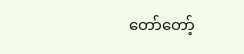တော်တော့်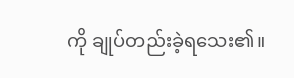ကို ချုပ်တည်းခဲ့ရသေး၏။